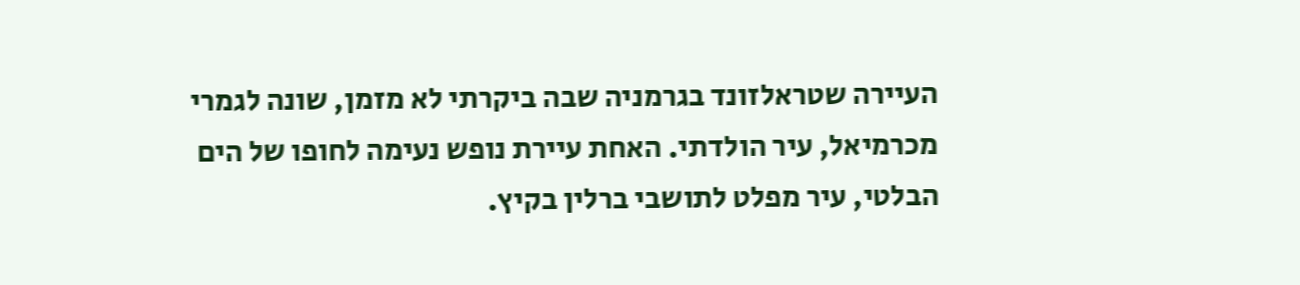העיירה שטראלזונד בגרמניה שבה ביקרתי לא מזמן, שונה לגמרי מכרמיאל, עיר הולדתי. האחת עיירת נופש נעימה לחופו של הים הבלטי, עיר מפלט לתושבי ברלין בקיץ.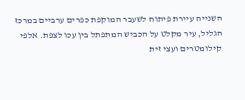השנייה עיירת פיתוח לשעבר המוקפת כפרים ערביים במרכז הגליל, עיר מקלט על הכביש המתפתל בין עכו לצפת. אלפי קילומטרים ועצי זית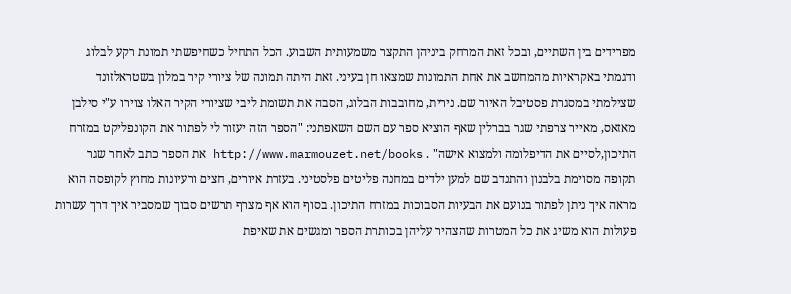מפרידים בין השתיים, ובכל זאת המרחק ביניהן התקצר משמעותית השבוע. הכל התחיל כשחיפשתי תמונת רקע לבלוג ודגמתי באקראיות מהמחשב את אחת התמונות שמצאו חן בעיני. זאת היתה תמונה של ציורי קיר במלון בשטראלזונד שצילמתי במסגרת פסטיבל האיור שם. נירית, מחובבות הבלוג, הסבה את תשומת ליבי שציורי הקיר האלו צוירו ע"י סילבן מאזאס, מאייר צרפתי שגר בברלין שאף הוציא ספר עם השם השאפתני: "הספר הזה יעזור לי לפתור את הקונפליקט במזרח התיכון,לסיים את הדיפלומה ולמצוא אישה" . http://www.marmouzet.net/books את הספר כתב לאחר שגר תקופה מסוימת בלבנון והתנדב שם למען ילדים במחנה פליטים פלסטיני. בעזרת איורים, חצים ורעיונות מחוץ לקופסה הוא מראה איך ניתן לפתור בנועם את הבעיות הסבוכות במזרח התיכון. בסוף הוא אף מצרף תרשים סבוך שמסביר איך דרך עשרות פעולות הוא משיג את כל המטרות שהצהיר עליהן בכותרת הספר ומגשים את שאיפת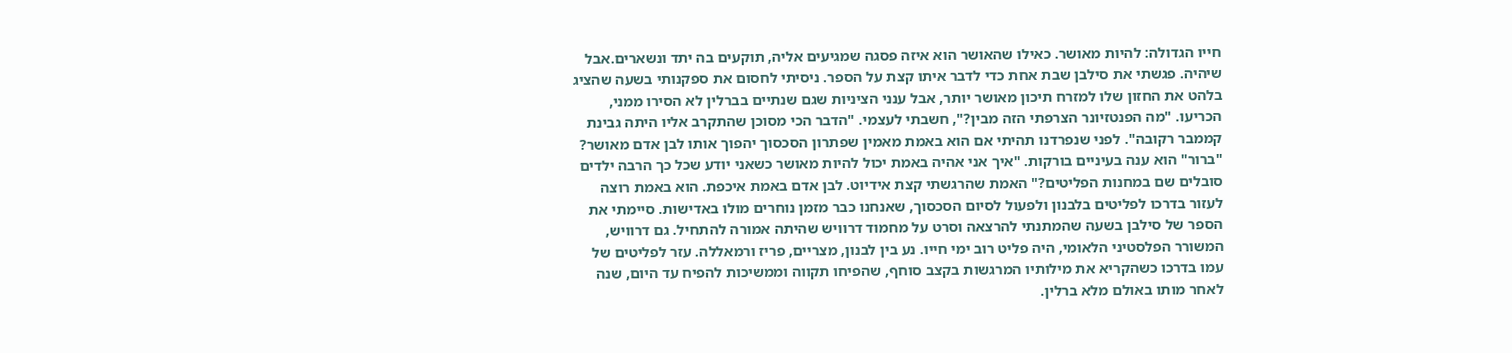חייו הגדולה: להיות מאושר. כאילו שהאושר הוא איזה פסגה שמגיעים אליה, תוקעים בה יתד ונשארים.אבל שיהיה. פגשתי את סילבן שבת אחת כדי לדבר איתו קצת על הספר. ניסיתי לחסום את ספקנותי בשעה שהציג בלהט את החזון שלו למזרח תיכון מאושר יותר, אבל ענני הציניות שגם שנתיים בברלין לא הסירו ממני, הכריעו. "מה הפנטזיונר הצרפתי הזה מבין?", חשבתי לעצמי. "הדבר הכי מסוכן שהתקרב אליו היתה גבינת קממבר רקובה". לפני שנפרדנו תהיתי אם הוא באמת מאמין שפתרון הסכסוך יהפוך אותו לבן אדם מאושר? "ברור" הוא ענה בעיניים בורקות. "איך אני אהיה באמת יכול להיות מאושר כשאני יודע שכל כך הרבה ילדים סובלים שם במחנות הפליטים?" האמת שהרגשתי קצת אידיוט. לבן אדם באמת איכפת. הוא באמת רוצה לעזור בדרכו לפליטים בלבנון ולפעול לסיום הסכסוך, שאנחנו כבר מזמן נוחרים מולו באדישות. סיימתי את הספר של סילבן בשעה שהמתנתי להרצאה וסרט על מחמוד דרוויש שהיתה אמורה להתחיל. גם דרוויש, המשורר הפלסטיני הלאומי, היה פליט רוב ימי חייו. נע בין לבנון, מצריים, פריז ורמאללה. עזר לפליטים של עמו בדרכו כשהקריא את מילותיו המרגשות בקצב סוחף, שהפיחו תקווה וממשיכות להפיח עד היום, שנה לאחר מותו באולם מלא ברלין.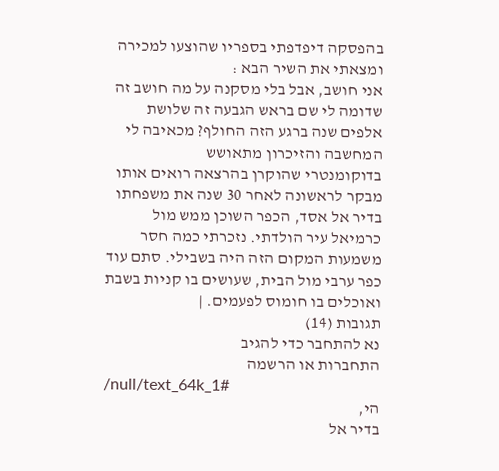בהפסקה דיפדפתי בספריו שהוצעו למכירה ומצאתי את השיר הבא :
אני חושב, אבל בלי מסקנה על מה חושב זה שדומה לי שם בראש הגבעה זה שלושת אלפים שנה ברגע הזה החולף? מכאיבה לי המחשבה והזיכרון מתאושש
בדוקומנטרי שהוקרן בהרצאה רואים אותו מבקר לראשונה לאחר 30 שנה את משפחתו בדיר אל אסד, הכפר השוכן ממש מול כרמיאל עיר הולדתי. נזכרתי כמה חסר משמעות המקום הזה היה בשבילי. סתם עוד כפר ערבי מול הבית, שעושים בו קניות בשבת ואוכלים בו חומוס לפעמים. |
תגובות (14)
נא להתחבר כדי להגיב
התחברות או הרשמה
/null/text_64k_1#
הי,
בדיר אל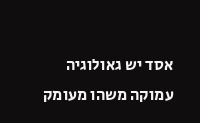אסד יש גאולוגיה עמוקה משהו מעומק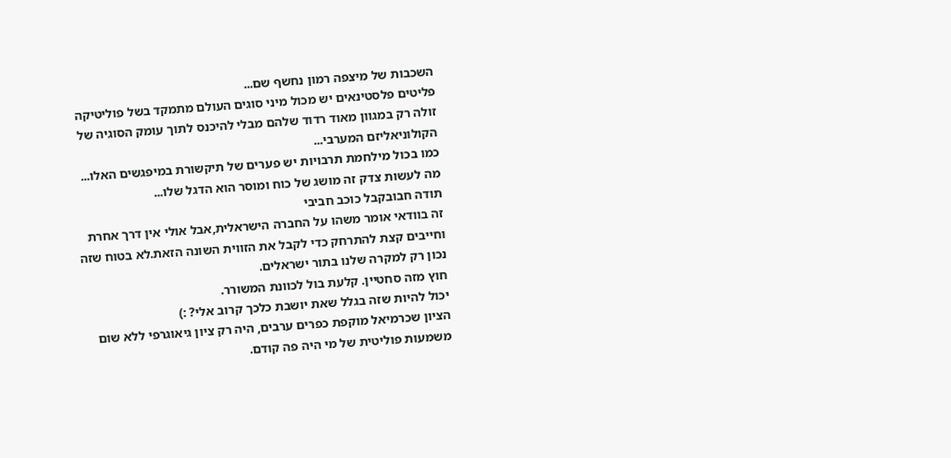השכבות של מיצפה רמון נחשף שם...
פליטים פלסטינאים יש מכול מיני סוגים העולם מתמקד בשל פוליטיקה זולה רק במגוון מאוד רדוד שלהם מבלי להיכנס לתוך עומק הסוגיה של הקולוניאליזם המערבי...
כמו בכול מילחמת תרבויות יש פערים של תיקשורת במיפגשים האלו...
מה לעשות צדק זה מושג של כוח ומוסר הוא הדגל שלו...
תודה חבובקבל כוכב חביבי
זה בוודאי אומר משהו על החברה הישראלית,אבל אולי אין דרך אחרת וחייבים קצת להתרחק כדי לקבל את הזווית השונה הזאת.לא בטוח שזה נכון רק למקרה שלנו בתור ישראלים.
חוץ מזה סחטיין. קלעת בול לכוונת המשורר.
יכול להיות שזה בגלל שאת יושבת כלכך קרוב אלי? :)
הציון שכרמיאל מוקפת כפרים ערבים, היה רק ציון גיאוגרפי ללא שום משמעות פוליטית של מי היה פה קודם.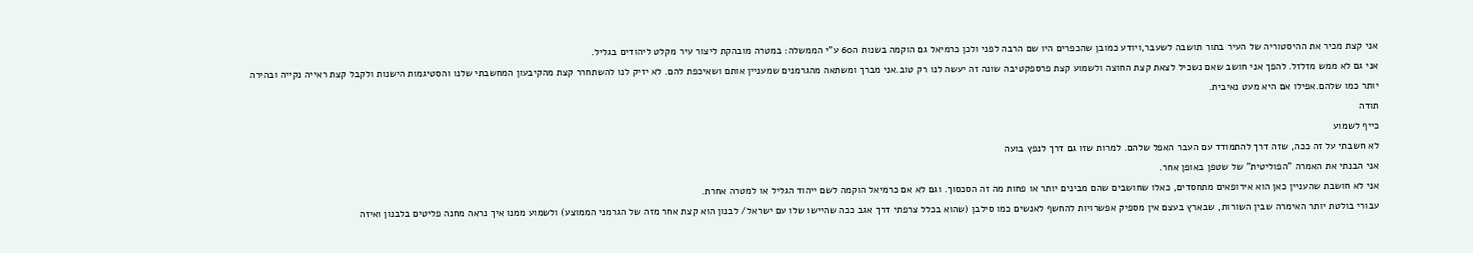אני קצת מכיר את ההיסטוריה של העיר בתור תושבה לשעבר,ויודע כמובן שהכפרים היו שם הרבה לפני ולכן כרמיאל גם הוקמה בשנות ה60 ע"י הממשלה: במטרה מובהקת ליצור עיר מקלט ליהודים בגליל.
אני גם לא ממש מזלזל. להפך אני חושב שאם נשכיל לצאת קצת החוצה ולשמוע קצת פרספקטיבה שונה זה יעשה לנו רק טוב.אני מברך ומשתאה מהגרמנים שמעניין אותם ושאיכפת להם. לא יזיק לנו להשתחרר קצת מהקיבעון המחשבתי שלנו והסטיגמות הישנות ולקבל קצת ראייה נקייה ובהירה יותר כמו שלהם.אפילו אם היא מעט נאיבית.
תודה
כייף לשמוע
לא חשבתי על זה ככה, שזה דרך להתמודד עם העבר האפל שלהם. למרות שזו גם דרך לנפץ בועה
אני הבנתי את האמרה "הפוליטית" של שטפן באופן אחר.
אני לא חושבת שהעניין כאן הוא אירופאים מתחסדים, כאלו שחושבים שהם מבינים יותר או פחות מה זה הסכסוך. וגם לא אם כרמיאל הוקמה לשם ייהוד הגליל או למטרה אחרת.
עבורי בולטת יותר האימרה שבין השורות, שבארץ בעצם אין מספיק אפשרויות להחשף לאנשים כמו סילבן (שהוא בכלל צרפתי דרך אגב ככה שהיישו שלו עם ישראל/ לבנון הוא קצת אחר מזה של הגרמני הממוצע) ולשמוע ממנו איך נראה מחנה פליטים בלבנון ואיזה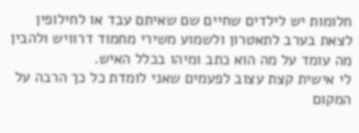חלומות יש לילדים שחיים שם שאיתם עבד או לחילופין לצאת בערב לתאטרון ולשמוע משירי מחמוד דרוויש ולהבין מה עומד על מה הוא כתב ומיהו בכלל האיש.
לי אישית קצת עצוב לפעמים שאני לומדת כל כך הרבה על המקום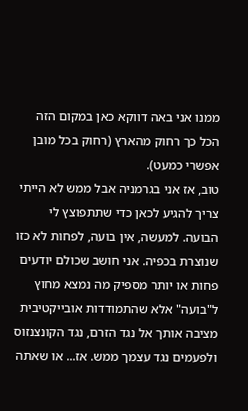ממנו אני באה דווקא כאן במקום הזה הכל כך רחוק מהארץ (רחוק בכל מובן אפשרי כמעט).
טוב, אז אני בגרמניה אבל ממש לא הייתי צריך להגיע לכאן כדי שתתפוצץ לי הבועה. למעשה, אין בועה, לפחות לא כזו שנוצרת בכפיה. אני חושב שכולם יודעים פחות או יותר מספיק מה נמצא מחוץ ל"בועה" אלא שהתמודדות אובייקטיבית מציבה אותך אל נגד הזרם, נגד הקונצנזוס ולפעמים נגד עצמך ממש. אז... או שאתה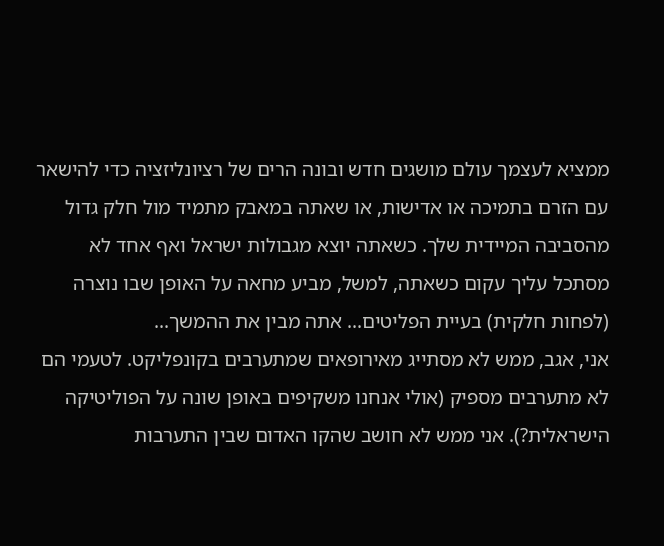ממציא לעצמך עולם מושגים חדש ובונה הרים של רציונליזציה כדי להישאר עם הזרם בתמיכה או אדישות, או שאתה במאבק מתמיד מול חלק גדול מהסביבה המיידית שלך. כשאתה יוצא מגבולות ישראל ואף אחד לא מסתכל עליך עקום כשאתה, למשל, מביע מחאה על האופן שבו נוצרה (לפחות חלקית) בעיית הפליטים... אתה מבין את ההמשך...
אני, אגב, ממש לא מסתייג מאירופאים שמתערבים בקונפליקט. לטעמי הם לא מתערבים מספיק (אולי אנחנו משקיפים באופן שונה על הפוליטיקה הישראלית?). אני ממש לא חושב שהקו האדום שבין התערבות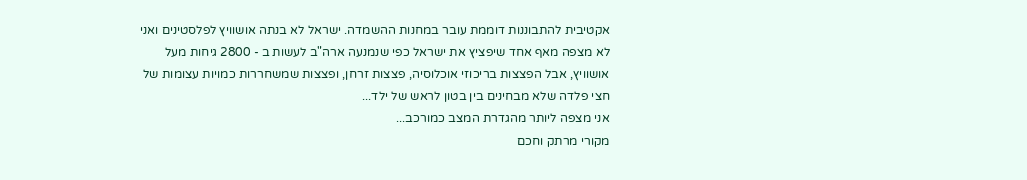אקטיבית להתבוננות דוממת עובר במחנות ההשמדה. ישראל לא בנתה אושוויץ לפלסטינים ואני לא מצפה מאף אחד שיפציץ את ישראל כפי שנמנעה ארה"ב לעשות ב - 2800 גיחות מעל אושוויץ, אבל הפצצות בריכוזי אוכלוסיה, פצצות זרחן, ופצצות שמשחררות כמויות עצומות של חצי פלדה שלא מבחינים בין בטון לראש של ילד...
אני מצפה ליותר מהגדרת המצב כמורכב...
מקורי מרתק וחכם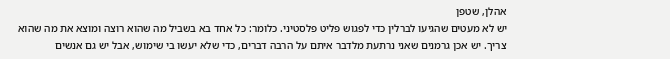אהלן, שטפן
יש לא מעטים שהגיעו לברלין כדי לפגוש פליט פלסטיני. כלומר: כל אחד בא בשביל מה שהוא רוצה ומוצא את מה שהוא צריך. יש אכן גרמנים שאני נרתעת מלדבר איתם על הרבה דברים, כדי שלא יעשו בי שימוש, אבל יש גם אנשים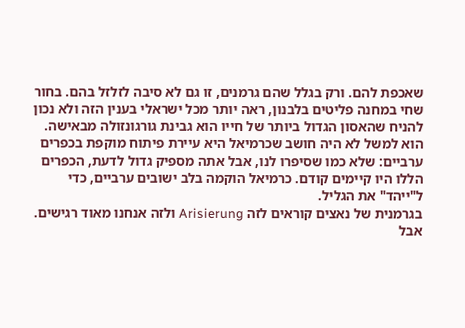שאכפת להם. ורק בגלל שהם גרמנים, זו גם לא סיבה לזלזל בהם. בחור שחי במחנה פליטים בלבנון, ראה יותר מכל ישראלי בענין הזה ולא נכון להניח שהאסון הגדול ביותר של חייו הוא גבינת גורגונזולה מבאישה.
הוא למשל לא היה חושב שכרמיאל היא עיירת פיתוח מוקפת בכפרים ערביים: שלא כמו שסיפרו לנו, אבל אתה מספיק גדול לדעת, הכפרים הללו היו קיימים קודם. כרמיאל הוקמה בלב ישובים ערביים, כדי ל"ייהד" את הגליל.
בגרמנית של נאצים קוראים לזה Arisierung ולזה אנחנו מאוד רגישים. אבל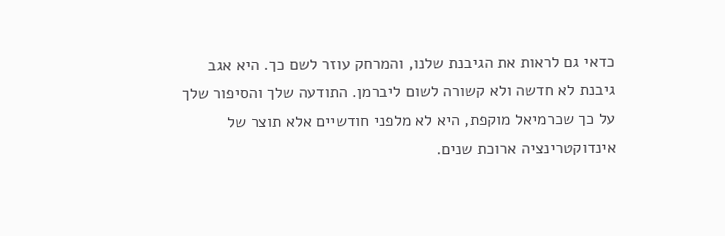כדאי גם לראות את הגיבנת שלנו, והמרחק עוזר לשם כך. היא אגב גיבנת לא חדשה ולא קשורה לשום ליברמן. התודעה שלך והסיפור שלך על כך שכרמיאל מוקפת, היא לא מלפני חודשיים אלא תוצר של אינדוקטרינציה ארוכת שנים.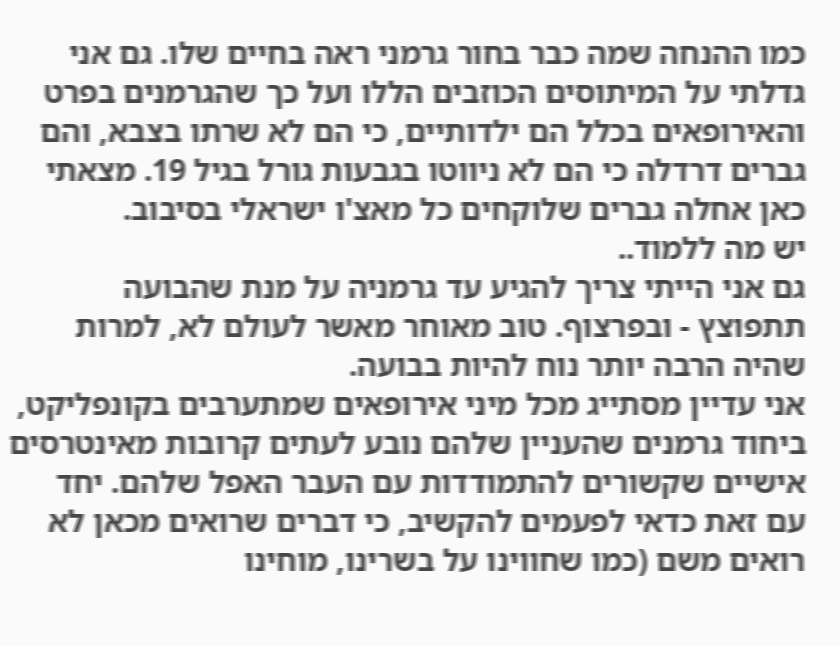כמו ההנחה שמה כבר בחור גרמני ראה בחיים שלו. גם אני גדלתי על המיתוסים הכוזבים הללו ועל כך שהגרמנים בפרט והאירופאים בכלל הם ילדותיים, כי הם לא שרתו בצבא, והם גברים דרדלה כי הם לא ניווטו בגבעות גורל בגיל 19. מצאתי כאן אחלה גברים שלוקחים כל מאצ'ו ישראלי בסיבוב.
יש מה ללמוד..
גם אני הייתי צריך להגיע עד גרמניה על מנת שהבועה תתפוצץ - ובפרצוף. טוב מאוחר מאשר לעולם לא, למרות שהיה הרבה יותר נוח להיות בבועה.
אני עדיין מסתייג מכל מיני אירופאים שמתערבים בקונפליקט, ביחוד גרמנים שהעניין שלהם נובע לעתים קרובות מאינטרסים אישיים שקשורים להתמודדות עם העבר האפל שלהם. יחד עם זאת כדאי לפעמים להקשיב, כי דברים שרואים מכאן לא רואים משם (כמו שחווינו על בשרינו, מוחינו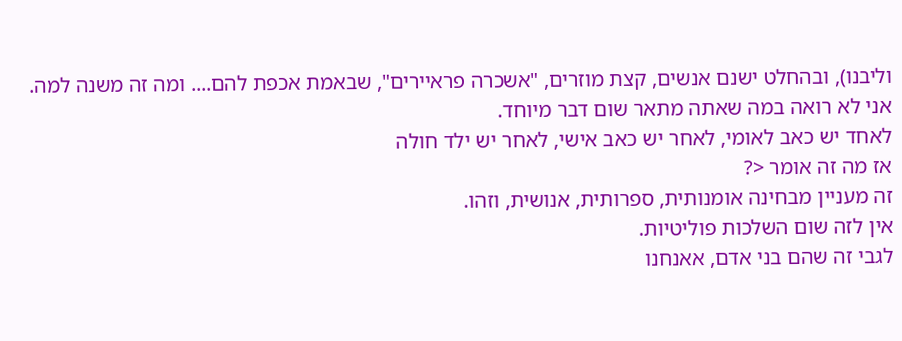וליבנו), ובהחלט ישנם אנשים, קצת מוזרים, "אשכרה פראיירים", שבאמת אכפת להם.... ומה זה משנה למה.
אני לא רואה במה שאתה מתאר שום דבר מיוחד.
לאחד יש כאב לאומי, לאחר יש כאב אישי, לאחר יש ילד חולה
אז מה זה אומר <?
זה מעניין מבחינה אומנותית, ספרותית, אנושית, וזהו.
אין לזה שום השלכות פוליטיות.
לגבי זה שהם בני אדם, אאנחנו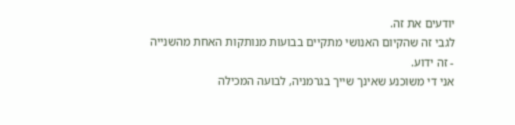יודעים את זה.
לגבי זה שהקיום האנושי מתקיים בבועות מנותקות האחת מהשנייה - זה ידוע.
אני די משוכנע שאינך שייך בגרמניה, לבועה המכילה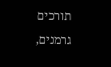תורכים גרמנים,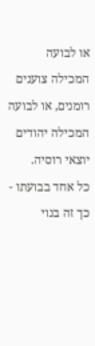או לבועה המכילה צוענים רומנים, או לבועה המכילה יהודים יוצאי רוסיה.
כל אחד בבועתו - כך זה בנוי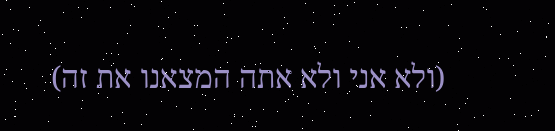(ולא אני ולא אתה המצאנו את זה)